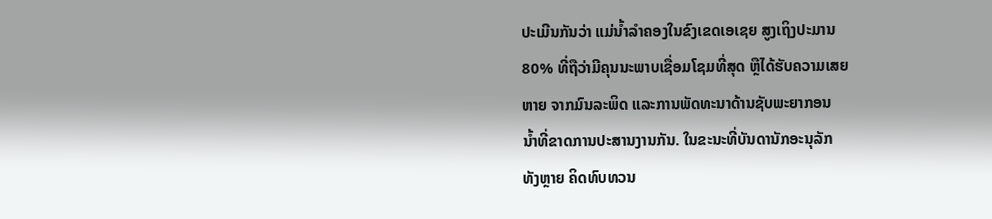ປະເມີນກັນວ່າ ແມ່ນໍ້າລໍາຄອງໃນຂົງເຂດເອເຊຍ ສູງເຖິງປະມານ
80% ທີ່ຖືວ່າມີຄຸນນະພາບເຊື່ອມໂຊມທີ່ສຸດ ຫຼືໄດ້ຮັບຄວາມເສຍ
ຫາຍ ຈາກມົນລະພິດ ແລະການພັດທະນາດ້ານຊັບພະຍາກອນ
ນໍ້າທີ່ຂາດການປະສານງານກັນ. ໃນຂະນະທີ່ບັນດານັກອະນຸລັກ
ທັງຫຼາຍ ຄິດທົບທວນ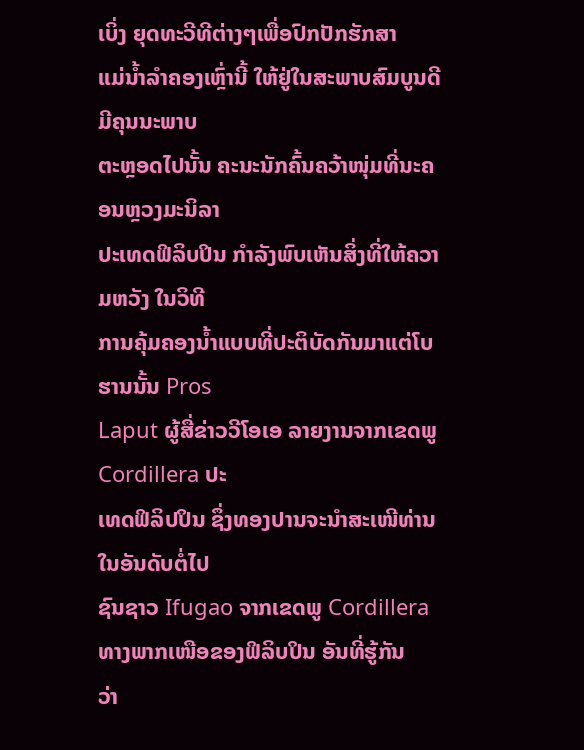ເບິ່ງ ຍຸດທະວີທີຕ່າງໆເພື່ອປົກປັກຮັກສາ
ແມ່ນໍ້າລໍາຄອງເຫຼົ່ານີ້ ໃຫ້ຢູ່ໃນສະພາບສົມບູນດີ ມີຄຸນນະພາບ
ຕະຫຼອດໄປນັ້ນ ຄະນະນັກຄົ້ນຄວ້າໜຸ່ມທີ່ນະຄອນຫຼວງມະນິລາ
ປະເທດຟິລິບປິນ ກໍາລັງພົບເຫັນສິ່ງທີ່ໃຫ້ຄວາມຫວັງ ໃນວິທີ
ການຄຸ້ມຄອງນໍ້າແບບທີ່ປະຕິບັດກັນມາແຕ່ໂບຮານນັ້ນ Pros
Laput ຜູ້ສື່ຂ່າວວີໂອເອ ລາຍງານຈາກເຂດພູ Cordillera ປະ
ເທດຟິລິປປິນ ຊຶ່ງທອງປານຈະນໍາສະເໜີທ່ານ ໃນອັນດັບຕໍ່ໄປ
ຊົນຊາວ Ifugao ຈາກເຂດພູ Cordillera ທາງພາກເໜືອຂອງຟິລິບປິນ ອັນທີ່ຮູ້ກັນ
ວ່າ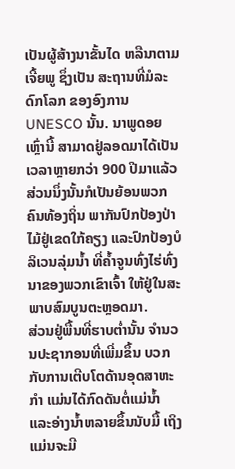ເປັນຜູ້ສ້າງນາຂັ້ນໄດ ຫລືນາຕາມເຈີ້ຍພູ ຊຶ່ງເປັນ ສະຖານທີ່ມໍລະດົກໂລກ ຂອງອົງການ UNESCO ນັ້ນ. ນາພູດອຍເຫຼົ່ານີ້ ສາມາດຢູ່ລອດມາໄດ້ເປັນເວລາຫຼາຍກວ່າ 900 ປີມາແລ້ວ ສ່ວນນຶ່ງນັ້ນກໍເປັນຍ້ອນພວກຄົນທ້ອງຖິ່ນ ພາກັນປົກປ້ອງປ່າໄມ້ຢູ່ເຂດໃກ້ຄຽງ ແລະປົກປ້ອງບໍລິເວນລຸ່ມນໍ້າ ທີ່ຄໍ້າຈູນທົ່ງໄຮ່ທົ່ງນາຂອງພວກເຂົາເຈົ້າ ໃຫ້ຢູ່ໃນສະ ພາບສົມບູນຕະຫຼອດມາ.
ສ່ວນຢູ່ພື້ນທີ່ຮາບຕໍ່ານັ້ນ ຈໍານວນປະຊາກອນທີ່ເພີ່ມຂຶ້ນ ບວກກັບການເຕີບໂຕດ້ານອຸດສາຫະກໍາ ແມ່ນໄດ້ກົດດັນຕໍ່ແມ່ນໍ້າ ແລະອ່າງນໍ້າຫລາຍຂຶ້ນນັບມື້ ເຖິງແມ່ນຈະມີ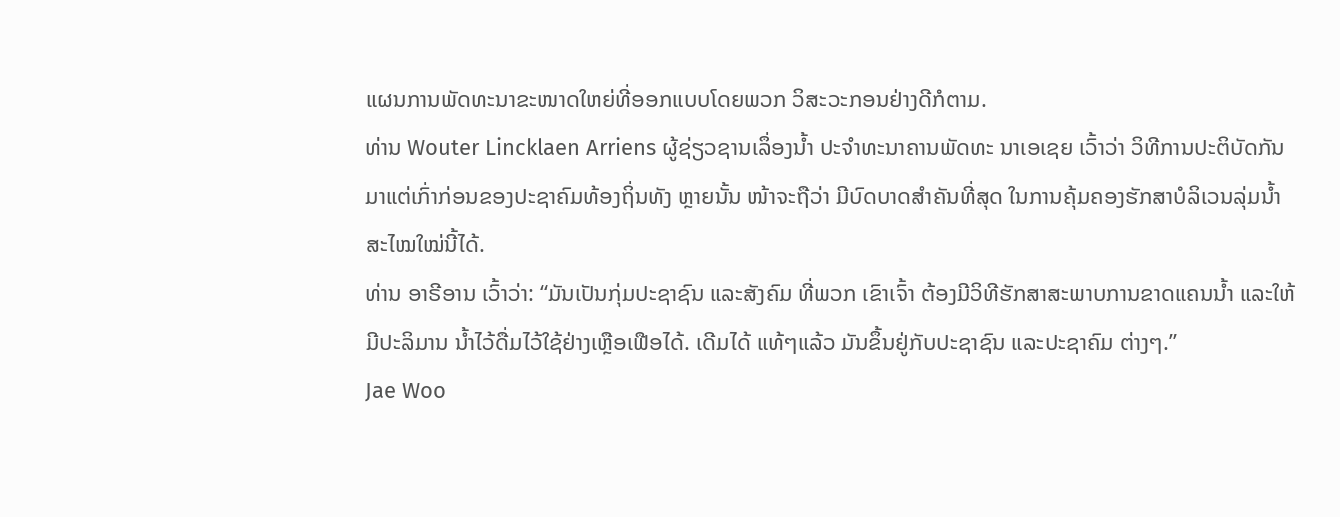ແຜນການພັດທະນາຂະໜາດໃຫຍ່ທີ່ອອກແບບໂດຍພວກ ວິສະວະກອນຢ່າງດີກໍຕາມ.
ທ່ານ Wouter Lincklaen Arriens ຜູ້ຊ່ຽວຊານເລຶ່ອງນໍ້າ ປະຈໍາທະນາຄານພັດທະ ນາເອເຊຍ ເວົ້າວ່າ ວິທີການປະຕິບັດກັນມາແຕ່ເກົ່າກ່ອນຂອງປະຊາຄົມທ້ອງຖິ່ນທັງ ຫຼາຍນັ້ນ ໜ້າຈະຖືວ່າ ມີບົດບາດສໍາຄັນທີ່ສຸດ ໃນການຄຸ້ມຄອງຮັກສາບໍລິເວນລຸ່ມນໍ້າສະໄໝໃໝ່ນີ້ໄດ້.
ທ່ານ ອາຣີອານ ເວົ້າວ່າ: “ມັນເປັນກຸ່ມປະຊາຊົນ ແລະສັງຄົມ ທີ່ພວກ ເຂົາເຈົ້າ ຕ້ອງມີວິທີຮັກສາສະພາບການຂາດແຄນນໍ້າ ແລະໃຫ້ມີປະລິມານ ນໍ້າໄວ້ດື່ມໄວ້ໃຊ້ຢ່າງເຫຼືອເຟືອໄດ້. ເດີມໄດ້ ແທ້ໆແລ້ວ ມັນຂຶ້ນຢູ່ກັບປະຊາຊົນ ແລະປະຊາຄົມ ຕ່າງໆ.”
Jae Woo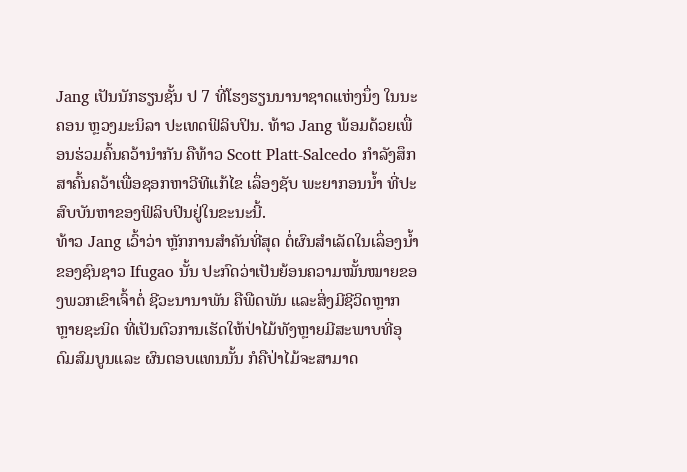Jang ເປັນນັກຮຽນຊັ້ນ ປ 7 ທີ່ໂຮງຮຽນນານາຊາດແຫ່ງນຶ່ງ ໃນນະຄອນ ຫຼວງມະນິລາ ປະເທດຟິລິບປິນ. ທ້າວ Jang ພ້ອມດ້ວຍເພື່ອນຮ່ວມຄົ້ນຄວ້ານໍາກັນ ຄືທ້າວ Scott Platt-Salcedo ກໍາລັງສຶກສາຄົ້ນຄວ້າເພື່ອຊອກຫາວີທີແກ້ໄຂ ເລຶ່ອງຊັບ ພະຍາກອນນໍ້າ ທີ່ປະສົບບັນຫາຂອງຟິລິບປິນຢູ່ໃນຂະນະນີ້.
ທ້າວ Jang ເວົ້າວ່າ ຫຼັກການສໍາຄັນທີ່ສຸດ ຕໍ່ຜົນສໍາເລັດໃນເລຶ່ອງນໍ້າຂອງຊົນຊາວ Ifugao ນັ້ນ ປະກົດວ່າເປັນຍ້ອນຄວາມໝັ້ນໝາຍຂອງພວກເຂົາເຈົ້າຕໍ່ ຊີວະນານາພັນ ຄືພືດພັນ ແລະສິ່ງມີຊີວິດຫຼາກຫຼາຍຊະນິດ ທີ່ເປັນຕົວການເຮັດໃຫ້ປ່າໄມ້ທັງຫຼາຍມີສະພາບທີ່ອຸດົມສົມບູນແລະ ຜົນຕອບແທນນັ້ນ ກໍຄືປ່າໄມ້ຈະສາມາດ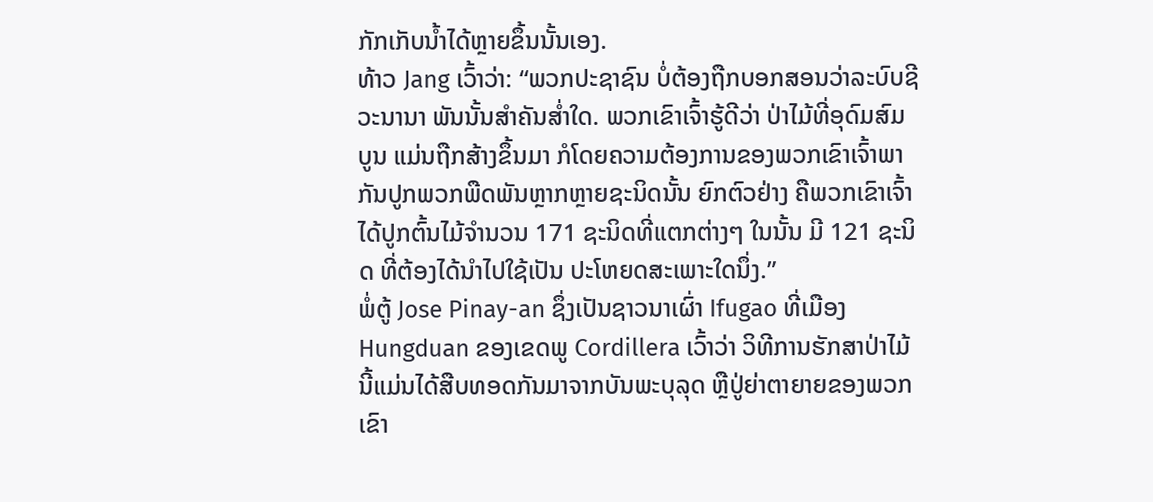ກັກເກັບນໍ້າໄດ້ຫຼາຍຂຶ້ນນັ້ນເອງ.
ທ້າວ Jang ເວົ້າວ່າ: “ພວກປະຊາຊົນ ບໍ່ຕ້ອງຖືກບອກສອນວ່າລະບົບຊີວະນານາ ພັນນັ້ນສໍາຄັນສໍ່າໃດ. ພວກເຂົາເຈົ້າຮູ້ດີວ່າ ປ່າໄມ້ທີ່ອຸດົມສົມບູນ ແມ່ນຖືກສ້າງຂຶ້ນມາ ກໍໂດຍຄວາມຕ້ອງການຂອງພວກເຂົາເຈົ້າພາກັນປູກພວກພືດພັນຫຼາກຫຼາຍຊະນິດນັ້ນ ຍົກຕົວຢ່າງ ຄືພວກເຂົາເຈົ້າໄດ້ປູກຕົ້ນໄມ້ຈໍານວນ 171 ຊະນິດທີ່ແຕກຕ່າງໆ ໃນນັ້ນ ມີ 121 ຊະນິດ ທີ່ຕ້ອງໄດ້ນໍາໄປໃຊ້ເປັນ ປະໂຫຍດສະເພາະໃດນຶ່ງ.”
ພໍ່ຕູ້ Jose Pinay-an ຊຶ່ງເປັນຊາວນາເຜົ່າ Ifugao ທີ່ເມືອງ Hungduan ຂອງເຂດພູ Cordillera ເວົ້າວ່າ ວິທີການຮັກສາປ່າໄມ້ນີ້ແມ່ນໄດ້ສືບທອດກັນມາຈາກບັນພະບຸລຸດ ຫຼືປູ່ຍ່າຕາຍາຍຂອງພວກ ເຂົາ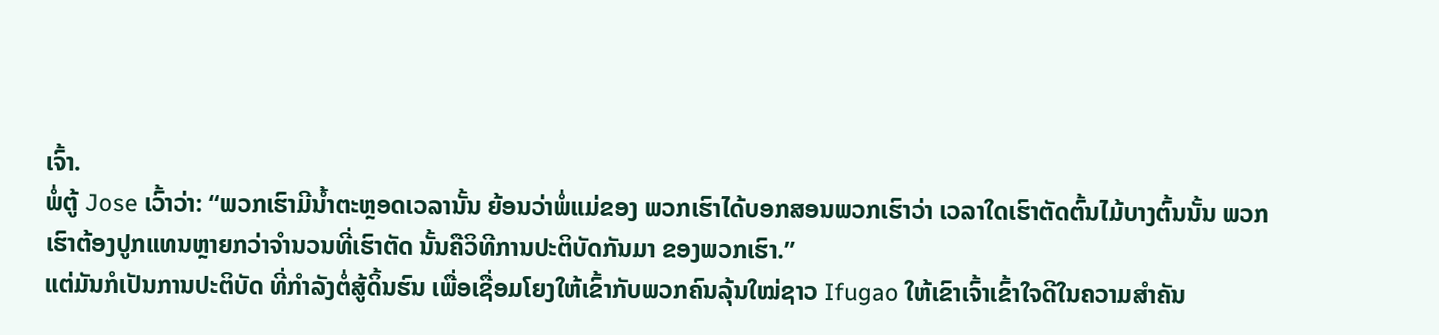ເຈົ້າ.
ພໍ່ຕູ້ Jose ເວົ້າວ່າ: “ພວກເຮົາມີນໍ້າຕະຫຼອດເວລານັ້ນ ຍ້ອນວ່າພໍ່ແມ່ຂອງ ພວກເຮົາໄດ້ບອກສອນພວກເຮົາວ່າ ເວລາໃດເຮົາຕັດຕົ້ນໄມ້ບາງຕົ້ນນັ້ນ ພວກເຮົາຕ້ອງປູກແທນຫຼາຍກວ່າຈໍານວນທີ່ເຮົາຕັດ ນັ້ນຄືວິທີການປະຕິບັດກັນມາ ຂອງພວກເຮົາ.”
ແຕ່ມັນກໍເປັນການປະຕິບັດ ທີ່ກໍາລັງຕໍ່ສູ້ດິ້ນຮົນ ເພື່ອເຊື່ອມໂຍງໃຫ້ເຂົ້າກັບພວກຄົນລຸ້ນໃໝ່ຊາວ Ifugao ໃຫ້ເຂົາເຈົ້າເຂົ້າໃຈດີໃນຄວາມສໍາຄັນ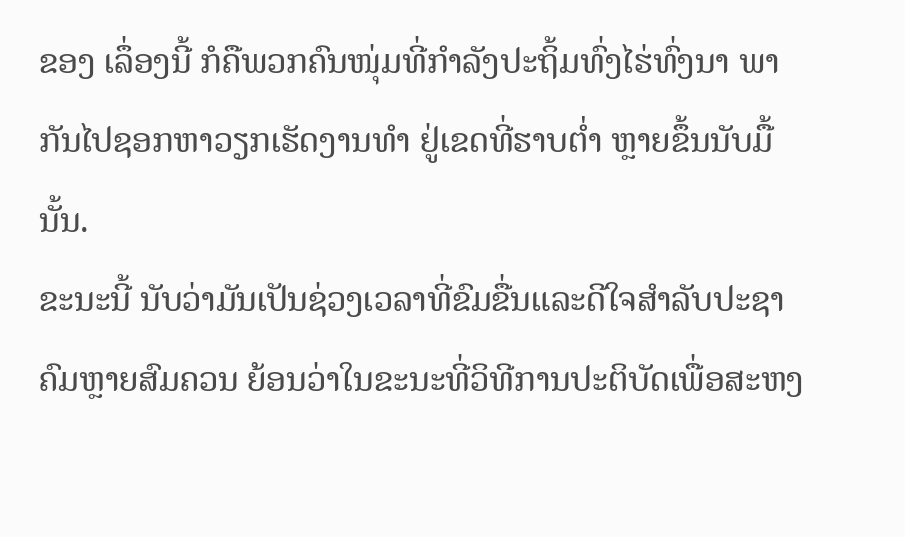ຂອງ ເລຶ່ອງນີ້ ກໍຄືພວກຄົນໜຸ່ມທີ່ກໍາລັງປະຖິ້ມທົ່ງໄຮ່ທົ່ງນາ ພາກັນໄປຊອກຫາວຽກເຮັດງານທໍາ ຢູ່ເຂດທີ່ຮາບຕໍ່າ ຫຼາຍຂຶ້ນນັບມື້ນັ້ນ.
ຂະນະນີ້ ນັບວ່າມັນເປັນຊ່ວງເວລາທີ່ຂົມຂື່ນແລະດີໃຈສໍາລັບປະຊາຄົມຫຼາຍສົມຄວນ ຍ້ອນວ່າໃນຂະນະທີ່ວິທີການປະຕິບັດເພື່ອສະຫງ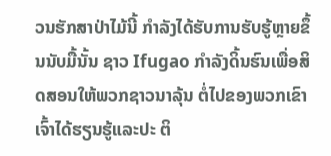ວນຮັກສາປ່າໄມ້ນີ້ ກໍາລັງໄດ້ຮັບການຮັບຮູ້ຫຼາຍຂຶ້ນນັບມື້ນັ້ນ ຊາວ Ifugao ກໍາລັງດິ້ນຮົນເພື່ອສິດສອນໃຫ້ພວກຊາວນາລຸ້ນ ຕໍ່ໄປຂອງພວກເຂົາເຈົ້າໄດ້ຮຽນຮູ້ແລະປະ ຕິ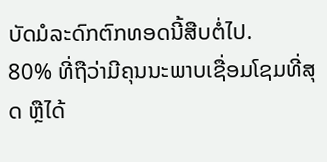ບັດມໍລະດົກຕົກທອດນີ້ສືບຕໍ່ໄປ.
80% ທີ່ຖືວ່າມີຄຸນນະພາບເຊື່ອມໂຊມທີ່ສຸດ ຫຼືໄດ້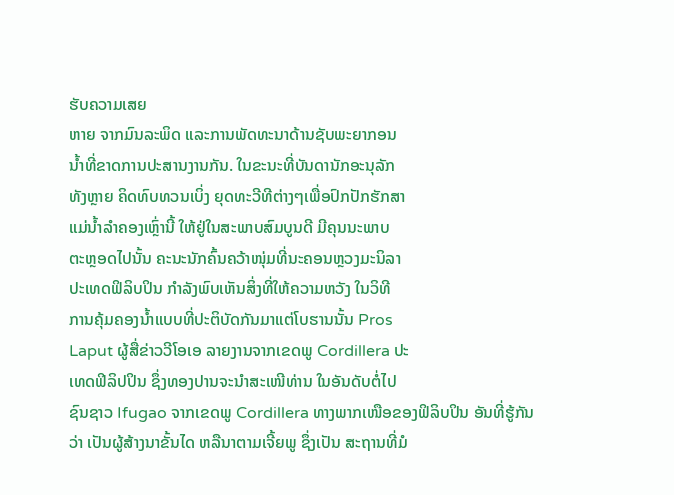ຮັບຄວາມເສຍ
ຫາຍ ຈາກມົນລະພິດ ແລະການພັດທະນາດ້ານຊັບພະຍາກອນ
ນໍ້າທີ່ຂາດການປະສານງານກັນ. ໃນຂະນະທີ່ບັນດານັກອະນຸລັກ
ທັງຫຼາຍ ຄິດທົບທວນເບິ່ງ ຍຸດທະວີທີຕ່າງໆເພື່ອປົກປັກຮັກສາ
ແມ່ນໍ້າລໍາຄອງເຫຼົ່ານີ້ ໃຫ້ຢູ່ໃນສະພາບສົມບູນດີ ມີຄຸນນະພາບ
ຕະຫຼອດໄປນັ້ນ ຄະນະນັກຄົ້ນຄວ້າໜຸ່ມທີ່ນະຄອນຫຼວງມະນິລາ
ປະເທດຟິລິບປິນ ກໍາລັງພົບເຫັນສິ່ງທີ່ໃຫ້ຄວາມຫວັງ ໃນວິທີ
ການຄຸ້ມຄອງນໍ້າແບບທີ່ປະຕິບັດກັນມາແຕ່ໂບຮານນັ້ນ Pros
Laput ຜູ້ສື່ຂ່າວວີໂອເອ ລາຍງານຈາກເຂດພູ Cordillera ປະ
ເທດຟິລິປປິນ ຊຶ່ງທອງປານຈະນໍາສະເໜີທ່ານ ໃນອັນດັບຕໍ່ໄປ
ຊົນຊາວ Ifugao ຈາກເຂດພູ Cordillera ທາງພາກເໜືອຂອງຟິລິບປິນ ອັນທີ່ຮູ້ກັນ
ວ່າ ເປັນຜູ້ສ້າງນາຂັ້ນໄດ ຫລືນາຕາມເຈີ້ຍພູ ຊຶ່ງເປັນ ສະຖານທີ່ມໍ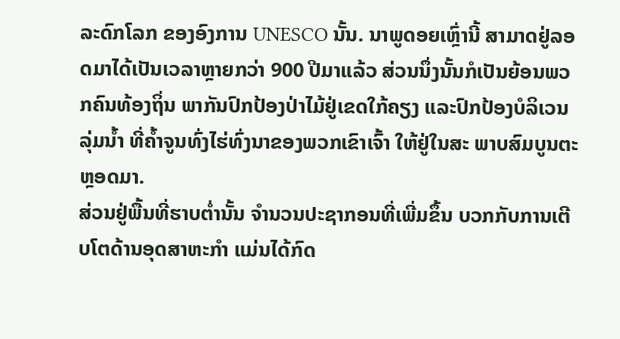ລະດົກໂລກ ຂອງອົງການ UNESCO ນັ້ນ. ນາພູດອຍເຫຼົ່ານີ້ ສາມາດຢູ່ລອດມາໄດ້ເປັນເວລາຫຼາຍກວ່າ 900 ປີມາແລ້ວ ສ່ວນນຶ່ງນັ້ນກໍເປັນຍ້ອນພວກຄົນທ້ອງຖິ່ນ ພາກັນປົກປ້ອງປ່າໄມ້ຢູ່ເຂດໃກ້ຄຽງ ແລະປົກປ້ອງບໍລິເວນລຸ່ມນໍ້າ ທີ່ຄໍ້າຈູນທົ່ງໄຮ່ທົ່ງນາຂອງພວກເຂົາເຈົ້າ ໃຫ້ຢູ່ໃນສະ ພາບສົມບູນຕະຫຼອດມາ.
ສ່ວນຢູ່ພື້ນທີ່ຮາບຕໍ່ານັ້ນ ຈໍານວນປະຊາກອນທີ່ເພີ່ມຂຶ້ນ ບວກກັບການເຕີບໂຕດ້ານອຸດສາຫະກໍາ ແມ່ນໄດ້ກົດ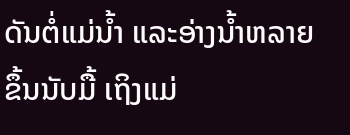ດັນຕໍ່ແມ່ນໍ້າ ແລະອ່າງນໍ້າຫລາຍຂຶ້ນນັບມື້ ເຖິງແມ່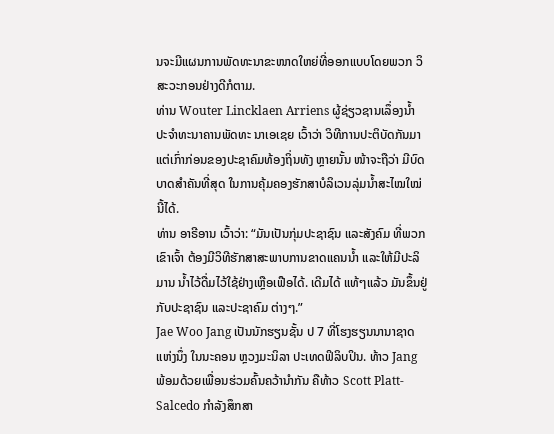ນຈະມີແຜນການພັດທະນາຂະໜາດໃຫຍ່ທີ່ອອກແບບໂດຍພວກ ວິສະວະກອນຢ່າງດີກໍຕາມ.
ທ່ານ Wouter Lincklaen Arriens ຜູ້ຊ່ຽວຊານເລຶ່ອງນໍ້າ ປະຈໍາທະນາຄານພັດທະ ນາເອເຊຍ ເວົ້າວ່າ ວິທີການປະຕິບັດກັນມາແຕ່ເກົ່າກ່ອນຂອງປະຊາຄົມທ້ອງຖິ່ນທັງ ຫຼາຍນັ້ນ ໜ້າຈະຖືວ່າ ມີບົດບາດສໍາຄັນທີ່ສຸດ ໃນການຄຸ້ມຄອງຮັກສາບໍລິເວນລຸ່ມນໍ້າສະໄໝໃໝ່ນີ້ໄດ້.
ທ່ານ ອາຣີອານ ເວົ້າວ່າ: “ມັນເປັນກຸ່ມປະຊາຊົນ ແລະສັງຄົມ ທີ່ພວກ ເຂົາເຈົ້າ ຕ້ອງມີວິທີຮັກສາສະພາບການຂາດແຄນນໍ້າ ແລະໃຫ້ມີປະລິມານ ນໍ້າໄວ້ດື່ມໄວ້ໃຊ້ຢ່າງເຫຼືອເຟືອໄດ້. ເດີມໄດ້ ແທ້ໆແລ້ວ ມັນຂຶ້ນຢູ່ກັບປະຊາຊົນ ແລະປະຊາຄົມ ຕ່າງໆ.”
Jae Woo Jang ເປັນນັກຮຽນຊັ້ນ ປ 7 ທີ່ໂຮງຮຽນນານາຊາດແຫ່ງນຶ່ງ ໃນນະຄອນ ຫຼວງມະນິລາ ປະເທດຟິລິບປິນ. ທ້າວ Jang ພ້ອມດ້ວຍເພື່ອນຮ່ວມຄົ້ນຄວ້ານໍາກັນ ຄືທ້າວ Scott Platt-Salcedo ກໍາລັງສຶກສາ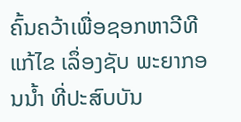ຄົ້ນຄວ້າເພື່ອຊອກຫາວີທີແກ້ໄຂ ເລຶ່ອງຊັບ ພະຍາກອນນໍ້າ ທີ່ປະສົບບັນ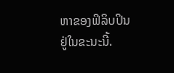ຫາຂອງຟິລິບປິນຢູ່ໃນຂະນະນີ້.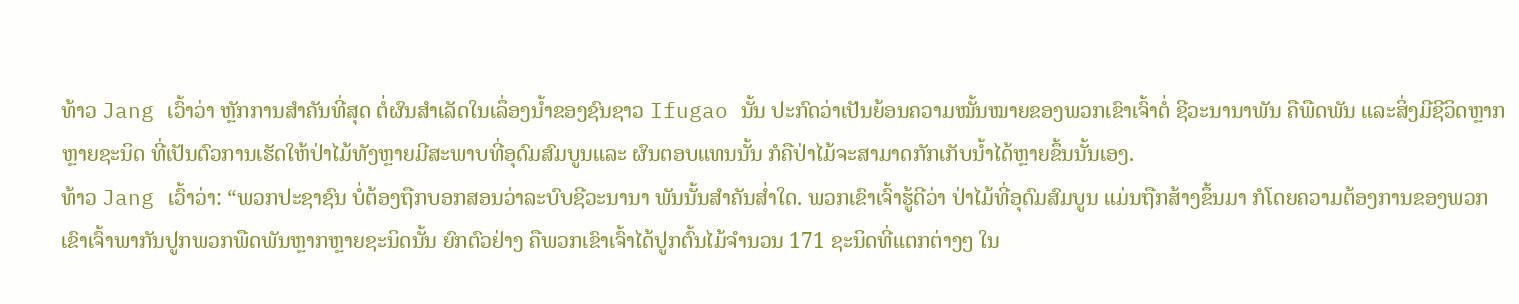ທ້າວ Jang ເວົ້າວ່າ ຫຼັກການສໍາຄັນທີ່ສຸດ ຕໍ່ຜົນສໍາເລັດໃນເລຶ່ອງນໍ້າຂອງຊົນຊາວ Ifugao ນັ້ນ ປະກົດວ່າເປັນຍ້ອນຄວາມໝັ້ນໝາຍຂອງພວກເຂົາເຈົ້າຕໍ່ ຊີວະນານາພັນ ຄືພືດພັນ ແລະສິ່ງມີຊີວິດຫຼາກຫຼາຍຊະນິດ ທີ່ເປັນຕົວການເຮັດໃຫ້ປ່າໄມ້ທັງຫຼາຍມີສະພາບທີ່ອຸດົມສົມບູນແລະ ຜົນຕອບແທນນັ້ນ ກໍຄືປ່າໄມ້ຈະສາມາດກັກເກັບນໍ້າໄດ້ຫຼາຍຂຶ້ນນັ້ນເອງ.
ທ້າວ Jang ເວົ້າວ່າ: “ພວກປະຊາຊົນ ບໍ່ຕ້ອງຖືກບອກສອນວ່າລະບົບຊີວະນານາ ພັນນັ້ນສໍາຄັນສໍ່າໃດ. ພວກເຂົາເຈົ້າຮູ້ດີວ່າ ປ່າໄມ້ທີ່ອຸດົມສົມບູນ ແມ່ນຖືກສ້າງຂຶ້ນມາ ກໍໂດຍຄວາມຕ້ອງການຂອງພວກເຂົາເຈົ້າພາກັນປູກພວກພືດພັນຫຼາກຫຼາຍຊະນິດນັ້ນ ຍົກຕົວຢ່າງ ຄືພວກເຂົາເຈົ້າໄດ້ປູກຕົ້ນໄມ້ຈໍານວນ 171 ຊະນິດທີ່ແຕກຕ່າງໆ ໃນ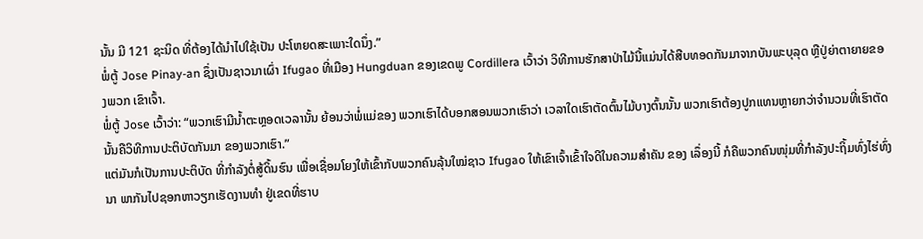ນັ້ນ ມີ 121 ຊະນິດ ທີ່ຕ້ອງໄດ້ນໍາໄປໃຊ້ເປັນ ປະໂຫຍດສະເພາະໃດນຶ່ງ.”
ພໍ່ຕູ້ Jose Pinay-an ຊຶ່ງເປັນຊາວນາເຜົ່າ Ifugao ທີ່ເມືອງ Hungduan ຂອງເຂດພູ Cordillera ເວົ້າວ່າ ວິທີການຮັກສາປ່າໄມ້ນີ້ແມ່ນໄດ້ສືບທອດກັນມາຈາກບັນພະບຸລຸດ ຫຼືປູ່ຍ່າຕາຍາຍຂອງພວກ ເຂົາເຈົ້າ.
ພໍ່ຕູ້ Jose ເວົ້າວ່າ: “ພວກເຮົາມີນໍ້າຕະຫຼອດເວລານັ້ນ ຍ້ອນວ່າພໍ່ແມ່ຂອງ ພວກເຮົາໄດ້ບອກສອນພວກເຮົາວ່າ ເວລາໃດເຮົາຕັດຕົ້ນໄມ້ບາງຕົ້ນນັ້ນ ພວກເຮົາຕ້ອງປູກແທນຫຼາຍກວ່າຈໍານວນທີ່ເຮົາຕັດ ນັ້ນຄືວິທີການປະຕິບັດກັນມາ ຂອງພວກເຮົາ.”
ແຕ່ມັນກໍເປັນການປະຕິບັດ ທີ່ກໍາລັງຕໍ່ສູ້ດິ້ນຮົນ ເພື່ອເຊື່ອມໂຍງໃຫ້ເຂົ້າກັບພວກຄົນລຸ້ນໃໝ່ຊາວ Ifugao ໃຫ້ເຂົາເຈົ້າເຂົ້າໃຈດີໃນຄວາມສໍາຄັນ ຂອງ ເລຶ່ອງນີ້ ກໍຄືພວກຄົນໜຸ່ມທີ່ກໍາລັງປະຖິ້ມທົ່ງໄຮ່ທົ່ງນາ ພາກັນໄປຊອກຫາວຽກເຮັດງານທໍາ ຢູ່ເຂດທີ່ຮາບ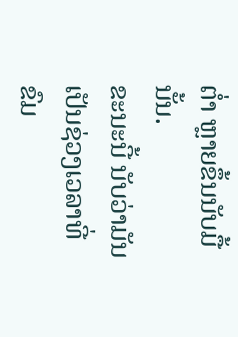ຕໍ່າ ຫຼາຍຂຶ້ນນັບມື້ນັ້ນ.
ຂະນະນີ້ ນັບວ່າມັນເປັນຊ່ວງເວລາທີ່ຂົມ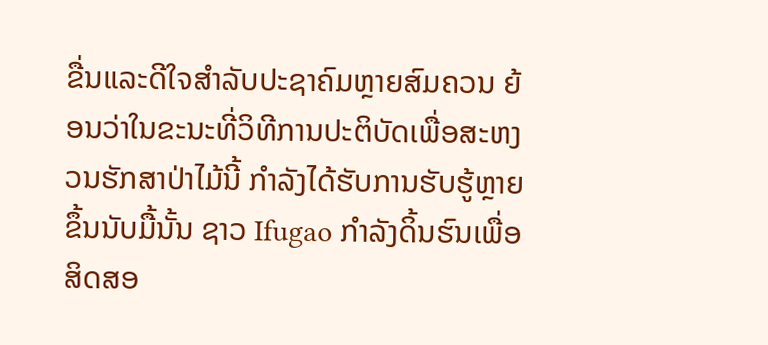ຂື່ນແລະດີໃຈສໍາລັບປະຊາຄົມຫຼາຍສົມຄວນ ຍ້ອນວ່າໃນຂະນະທີ່ວິທີການປະຕິບັດເພື່ອສະຫງວນຮັກສາປ່າໄມ້ນີ້ ກໍາລັງໄດ້ຮັບການຮັບຮູ້ຫຼາຍຂຶ້ນນັບມື້ນັ້ນ ຊາວ Ifugao ກໍາລັງດິ້ນຮົນເພື່ອສິດສອ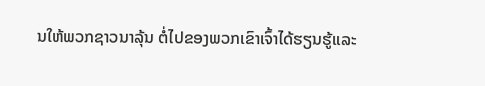ນໃຫ້ພວກຊາວນາລຸ້ນ ຕໍ່ໄປຂອງພວກເຂົາເຈົ້າໄດ້ຮຽນຮູ້ແລະ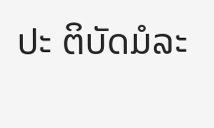ປະ ຕິບັດມໍລະ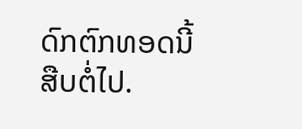ດົກຕົກທອດນີ້ສືບຕໍ່ໄປ.